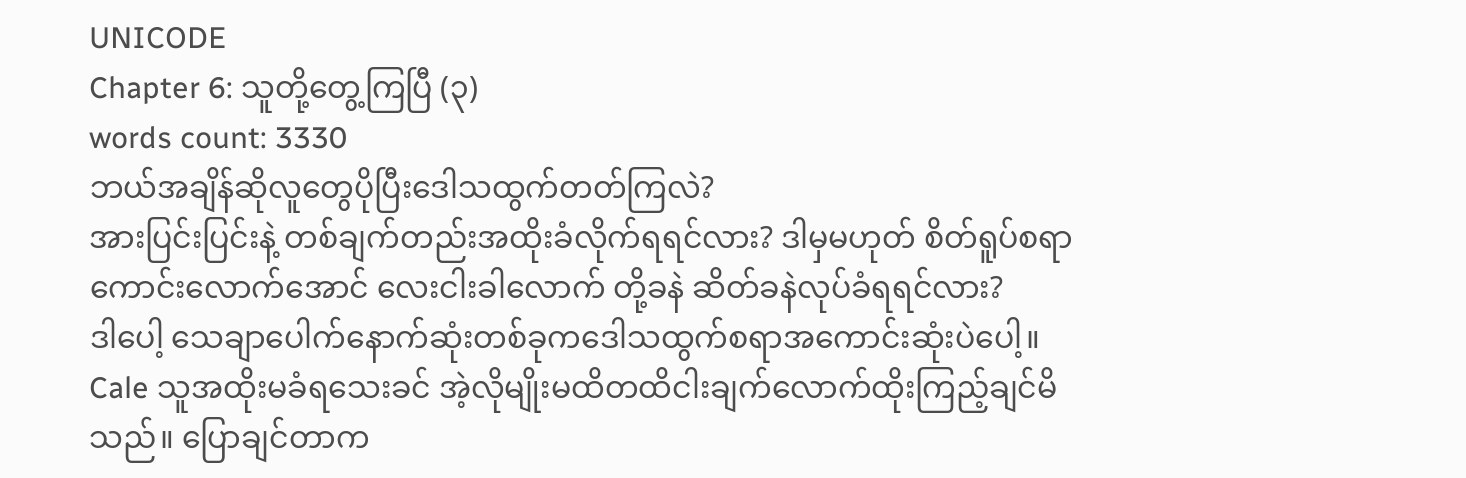UNICODE
Chapter 6: သူတို့တွေ့ကြပြီ (၃)
words count: 3330
ဘယ်အချိန်ဆိုလူတွေပိုပြီးဒေါသထွက်တတ်ကြလဲ?
အားပြင်းပြင်းနဲ့ တစ်ချက်တည်းအထိုးခံလိုက်ရရင်လား? ဒါမှမဟုတ် စိတ်ရူပ်စရာကောင်းလောက်အောင် လေးငါးခါလောက် တို့ခနဲ ဆိတ်ခနဲလုပ်ခံရရင်လား?
ဒါပေါ့ သေချာပေါက်နောက်ဆုံးတစ်ခုကဒေါသထွက်စရာအကောင်းဆုံးပဲပေါ့။
Cale သူအထိုးမခံရသေးခင် အဲ့လိုမျိုးမထိတထိငါးချက်လောက်ထိုးကြည့်ချင်မိသည်။ ပြောချင်တာက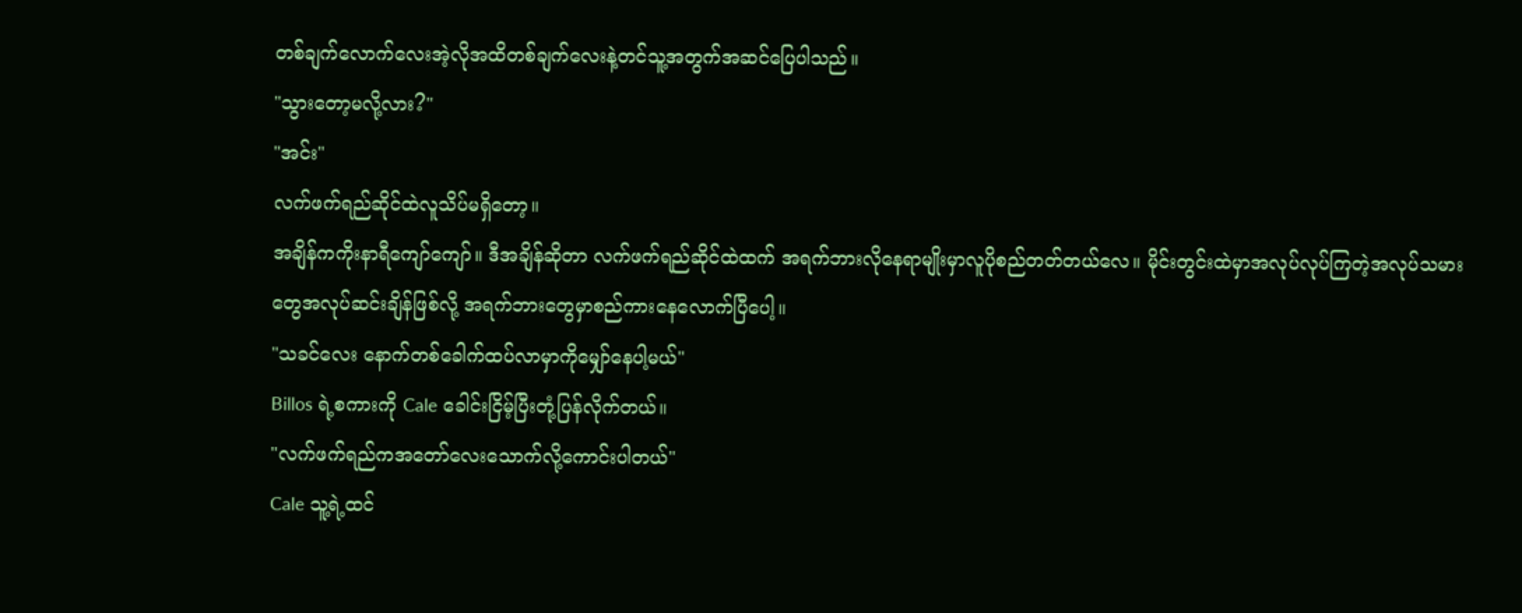တစ်ချက်လောက်လေးအဲ့လိုအထိတစ်ချက်လေးနဲ့တင်သူ့အတွက်အဆင်ပြေပါသည်။
"သွားတော့မလို့လား?"
"အင်း"
လက်ဖက်ရည်ဆိုင်ထဲလူသိပ်မရှိတော့။
အချိန်ကကိုးနာရီကျော်ကျော်။ ဒီအချိန်ဆိုတာ လက်ဖက်ရည်ဆိုင်ထဲထက် အရက်ဘားလိုနေရာမျိုးမှာလူပိုစည်တတ်တယ်လေ။ မိုင်းတွင်းထဲမှာအလုပ်လုပ်ကြတဲ့အလုပ်သမားတွေအလုပ်ဆင်းချိန်ဖြစ်လို့ အရက်ဘားတွေမှာစည်ကားနေလောက်ပြီပေါ့။
"သခင်လေး နောက်တစ်ခေါက်ထပ်လာမှာကိုမျှော်နေပါ့မယ်"
Billos ရဲ့စကားကို Cale ခေါင်းငြိမ့်ပြီးတုံ့ပြန်လိုက်တယ်။
"လက်ဖက်ရည်ကအတော်လေးသောက်လို့ကောင်းပါတယ်"
Cale သူ့ရဲ့ထင်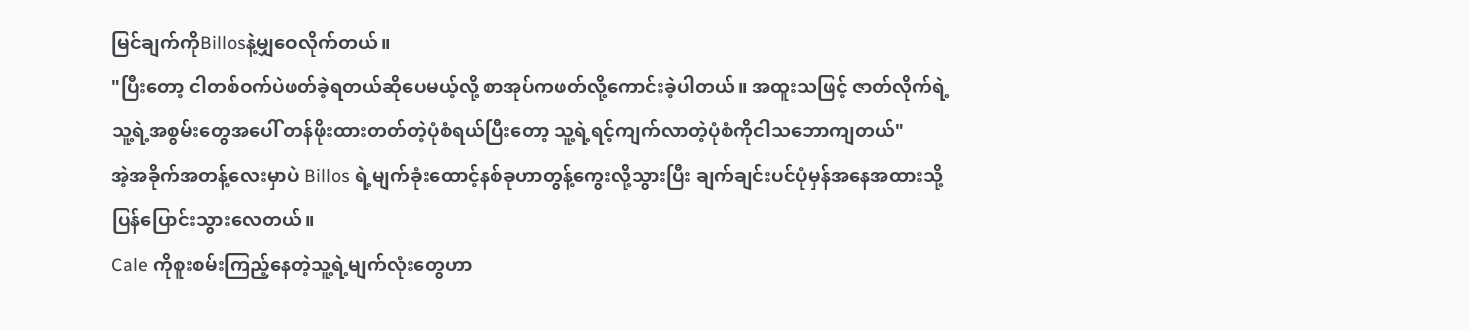မြင်ချက်ကိုBillosနဲ့မျှဝေလိုက်တယ်။
"ပြီးတော့ ငါတစ်ဝက်ပဲဖတ်ခဲ့ရတယ်ဆိုပေမယ့်လို့ စာအုပ်ကဖတ်လို့ကောင်းခဲ့ပါတယ်။ အထူးသဖြင့် ဇာတ်လိုက်ရဲ့ သူ့ရဲ့အစွမ်းတွေအပေါ် တန်ဖိုးထားတတ်တဲ့ပုံစံရယ်ပြီးတော့ သူ့ရဲ့ရင့်ကျက်လာတဲ့ပုံစံကိုငါသဘောကျတယ်"
အဲ့အခိုက်အတန့်လေးမှာပဲ Billos ရဲ့မျက်ခုံးထောင့်နစ်ခုဟာတွန့်ကွေးလို့သွားပြီး ချက်ချင်းပင်ပုံမှန်အနေအထားသို့ပြန်ပြောင်းသွားလေတယ်။
Cale ကိုစူးစမ်းကြည့်နေတဲ့သူ့ရဲ့မျက်လုံးတွေဟာ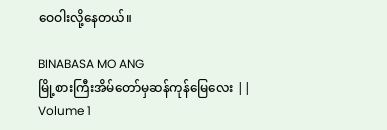ဝေဝါးလို့နေတယ်။

BINABASA MO ANG
မြို့စားကြီးအိမ်တော်မှဆန်ကုန်မြေလေး || Volume 1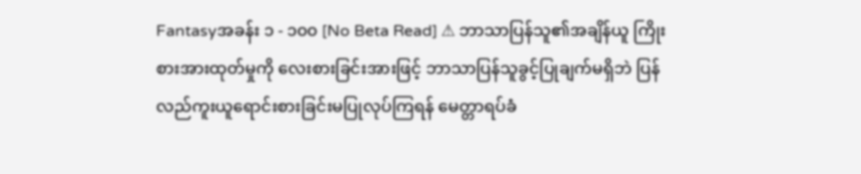Fantasyအခန်း ၁ - ၁၀၀ [No Beta Read] ⚠ ဘာသာပြန်သူ၏အချိန်ယူ ကြိုးစားအားထုတ်မှုကို လေးစားခြင်းအားဖြင့် ဘာသာပြန်သူခွင့်ပြုချက်မရှိဘဲ ပြန်လည်ကူးယူရောင်းစားခြင်းမပြုလုပ်ကြရန် မေတ္တာရပ်ခံ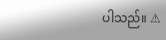ပါသည်။ ⚠